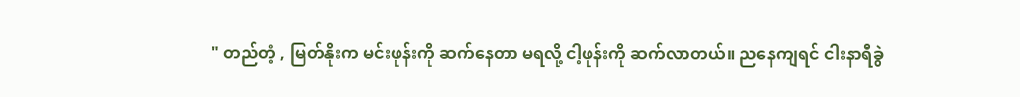" တည်တံ့ , မြတ်နိုးက မင်းဖုန်းကို ဆက်နေတာ မရလို့ ငါ့ဖုန်းကို ဆက်လာတယ်။ ညနေကျရင် ငါးနာရီခွဲ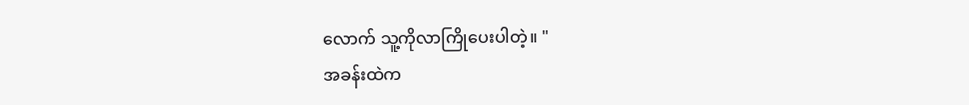လောက် သူ့ကိုလာကြိုပေးပါတဲ့။ "
အခန်းထဲက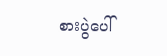စားပွဲပေါ်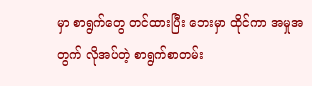မှာ စာရွက်တွေ တင်ထားပြီး ဘေးမှာ ထိုင်ကာ အမှုအတွက် လိုအပ်တဲ့ စာရွက်စာတမ်း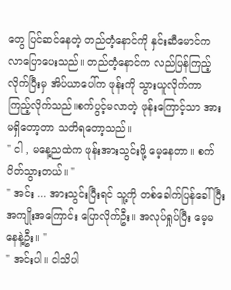တွေ ပြင်ဆင်နေတဲ့ တည်တံ့နောင်ကို နှင်းဆီမောင်က လာပြောပေးသည်။ တည်တံ့နောင်က လည်ပြန်ကြည့်လိုက်ပြီးမှ အိပ်ယာပေါ်က ဖုန်းကို သွားယူလိုက်ကာ ကြည့်လိုက်သည်။စက်ပွင့်မလာတဲ့ ဖုန်းကြောင့်သာ အားမရှိတော့တာ သတိရတော့သည်။
" ငါ , မနေ့ညထဲက ဖုန်းအားသွင်းဖို့ မေ့နေတာ။ စက်ပိတ်သွားတယ်။ "
" အင်း ... အားသွင်းပြီးရင် သူ့ကို တစ်ခေါက်ပြန်ခေါ်ပြီး အကျိုးအကြောင်း ပြောလိုက်ဦး။ အလုပ်ရှုပ်ပြီး မေ့မနေနဲ့ဦး။ "
" အင်းပါ။ ငါသိပါ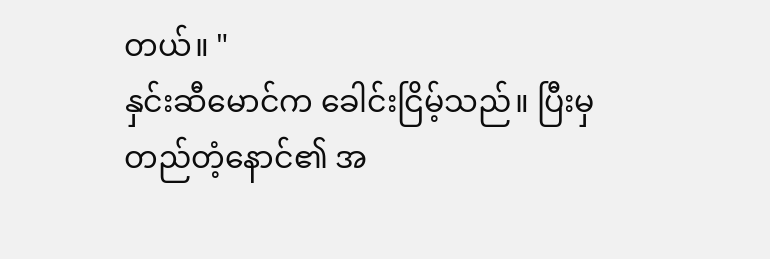တယ်။ "
နှင်းဆီမောင်က ခေါင်းငြိမ့်သည်။ ပြီးမှ တည်တံ့နောင်၏ အ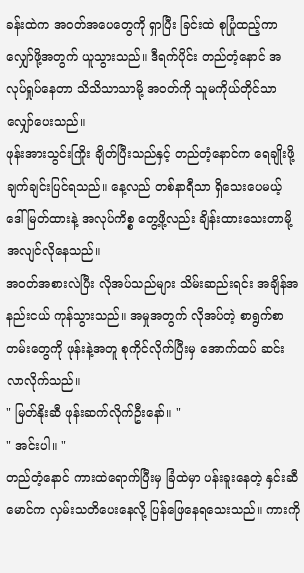ခန်းထဲက အဝတ်အပေတွေကို ရှာပြီး ခြင်းထဲ စုပြုံထည့်ကာ လျှော်ဖို့အတွက် ယူသွားသည်။ ဒီရက်ပိုင်း တည်တံ့နောင် အလုပ်ရှုပ်နေတာ သိသိသာသာမို့ အဝတ်ကို သူမကိုယ်တိုင်သာ လျှော်ပေးသည်။
ဖုန်းအားသွင်းကြိုး ချိတ်ပြီးသည်နှင့် တည်တံ့နောင်က ရေချိုးဖို့ ချက်ချင်းပြင်ရသည်။ နေ့လည် တစ်နာရီသာ ရှိသေးပေမယ့် ဒေါ်မြတ်ထားနဲ့ အလုပ်ကိစ္စ တွေ့ဖို့လည်း ချိန်းထားသေးတာမို့ အလျင်လိုနေသည်။
အဝတ်အစားလဲပြီး လိုအပ်သည်များ သိမ်းဆည်းရင်း အချိန်အနည်းငယ် ကုန်သွားသည်။ အမှုအတွက် လိုအပ်တဲ့ စာရွက်စာတမ်းတွေကို ဖုန်းနဲ့အတူ စုကိုင်လိုက်ပြီးမှ အောက်ထပ် ဆင်းလာလိုက်သည်။
" မြတ်နိုးဆီ ဖုန်းဆက်လိုက်ဦးနော်။ "
" အင်းပါ။ "
တည်တံ့နောင် ကားထဲရောက်ပြီးမှ ခြံထဲမှာ ပန်းခူးနေတဲ့ နှင်းဆီမောင်က လှမ်းသတိပေးနေလို့ ပြန်ဖြေနေရသေးသည်။ ကားကို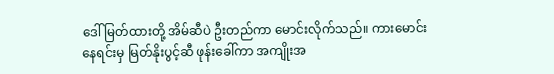ဒေါ်မြတ်ထားတို့ အိမ်ဆီပဲ ဦးတည်ကာ မောင်းလိုက်သည်။ ကားမောင်းနေရင်းမှ မြတ်နိုးပွင့်ဆီ ဖုန်းခေါ်ကာ အကျိုးအ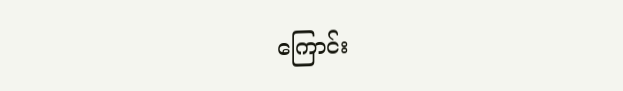ကြောင်း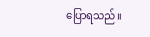ပြောရသည်။